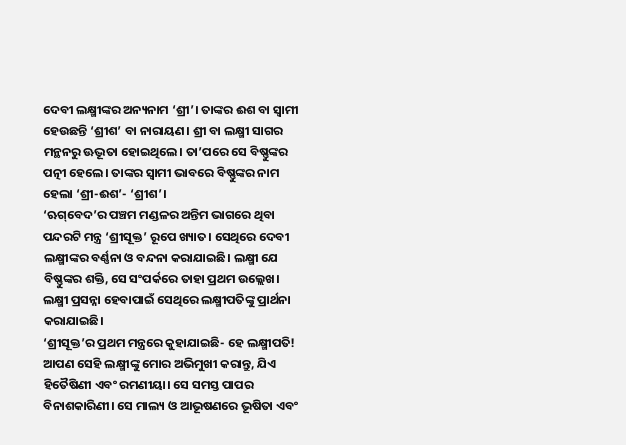ଦେବୀ ଲକ୍ଷ୍ମୀଙ୍କର ଅନ୍ୟନାମ ‘ଶ୍ରୀ’। ତାଙ୍କର ଈଶ ବା ସ୍ୱାମୀ ହେଉଛନ୍ତି ‘ଶ୍ରୀଶ’ ବା ନାରାୟଣ। ଶ୍ରୀ ବା ଲକ୍ଷ୍ମୀ ସାଗର ମନ୍ଥନରୁ ଊଦ୍ଭୂତା ହୋଇଥିଲେ। ତା’ପରେ ସେ ବିଷ୍ଣୁଙ୍କର ପତ୍ନୀ ହେଲେ। ତାଙ୍କର ସ୍ୱାମୀ ଭାବରେ ବିଷ୍ଣୁଙ୍କର ନାମ ହେଲା ‘ଶ୍ରୀ-ଈଶ’- ‘ଶ୍ରୀଶ’।
‘ଋଗ୍‌ବେଦ’ର ପଞ୍ଚମ ମଣ୍ଡଳର ଅନ୍ତିମ ଭାଗରେ ଥିବା ପନ୍ଦରଟି ମନ୍ତ୍ର ‘ଶ୍ରୀସୂକ୍ତ’ ରୂପେ ଖ୍ୟାତ। ସେଥିରେ ଦେବୀ ଲକ୍ଷ୍ମୀଙ୍କର ବର୍ଣ୍ଣନା ଓ ବନ୍ଦନା କରାଯାଇଛି। ଲକ୍ଷ୍ମୀ ଯେ ବିଷ୍ଣୁଙ୍କର ଶକ୍ତି, ସେ ସଂପର୍କରେ ତାହା ପ୍ରଥମ ଉଲ୍ଲେଖ। ଲକ୍ଷ୍ମୀ ପ୍ରସନ୍ନା ହେବାପାଇଁ ସେଥିରେ ଲକ୍ଷ୍ମୀପତିଙ୍କୁ ପ୍ରାର୍ଥନା କରାଯାଇଛି।
‘ଶ୍ରୀସୂକ୍ତ’ର ପ୍ରଥମ ମନ୍ତ୍ରରେ କୁହାଯାଇଛି- ହେ ଲକ୍ଷ୍ମୀପତି! ଆପଣ ସେହି ଲକ୍ଷ୍ମୀଙ୍କୁ ମୋର ଅଭିମୁଖୀ କରାନ୍ତୁ, ଯିଏ ହିତୈଷିଣୀ ଏବଂ ରମଣୀୟା। ସେ ସମସ୍ତ ପାପର ବିନାଶକାରିଣୀ। ସେ ମାଲ୍ୟ ଓ ଆଭୂଷଣରେ ଭୂଷିତା ଏବଂ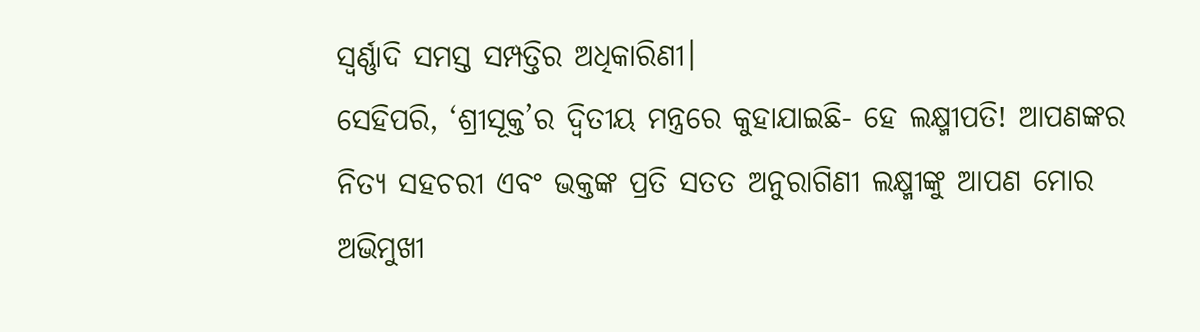ସ୍ୱର୍ଣ୍ଣାଦି ସମସ୍ତ ସମ୍ପତ୍ତିର ଅଧିକାରିଣୀ।
ସେହିପରି, ‘ଶ୍ରୀସୂକ୍ତ’ର ଦ୍ୱିତୀୟ ମନ୍ତ୍ରରେ କୁହାଯାଇଛି- ହେ ଲକ୍ଷ୍ମୀପତି! ଆପଣଙ୍କର ନିତ୍ୟ ସହଚରୀ ଏବଂ ଭକ୍ତଙ୍କ ପ୍ରତି ସତତ ଅନୁରାଗିଣୀ ଲକ୍ଷ୍ମୀଙ୍କୁ ଆପଣ ମୋର ଅଭିମୁଖୀ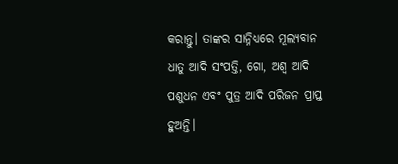କରାନ୍ତୁ। ତାଙ୍କର ସାନ୍ନିଧ୍ୟରେ ମୂଲ୍ୟବାନ ଧାତୁ ଆଦି ସଂପତ୍ତି, ଗୋ, ଅଶ୍ୱ ଆଦି ପଶୁଧନ ଏବଂ ପୁତ୍ର ଆଦି ପରିଜନ ପ୍ରାପ୍ତ ହୁଅନ୍ତି।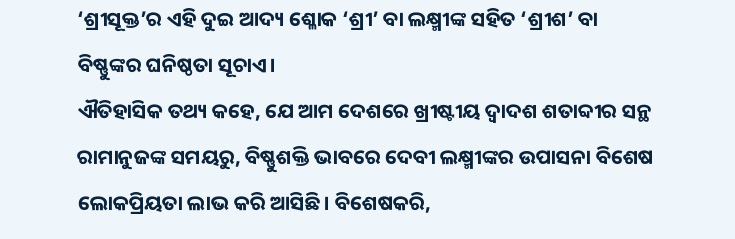‘ଶ୍ରୀସୂକ୍ତ’ର ଏହି ଦୁଇ ଆଦ୍ୟ ଶ୍ଳୋକ ‘ଶ୍ରୀ’ ବା ଲକ୍ଷ୍ମୀଙ୍କ ସହିତ ‘ଶ୍ରୀଶ’ ବା ବିଷ୍ଣୁଙ୍କର ଘନିଷ୍ଠତା ସୂଚାଏ।
ଐତିହାସିକ ତଥ୍ୟ କହେ, ଯେ ଆମ ଦେଶରେ ଖ୍ରୀଷ୍ଟୀୟ ଦ୍ୱାଦଶ ଶତାବ୍ଦୀର ସନ୍ଥ ରାମାନୁଜଙ୍କ ସମୟରୁ, ବିଷ୍ଣୁଶକ୍ତି ଭାବରେ ଦେବୀ ଲକ୍ଷ୍ମୀଙ୍କର ଉପାସନା ବିଶେଷ ଲୋକପ୍ରିୟତା ଲାଭ କରି ଆସିଛି। ବିଶେଷକରି,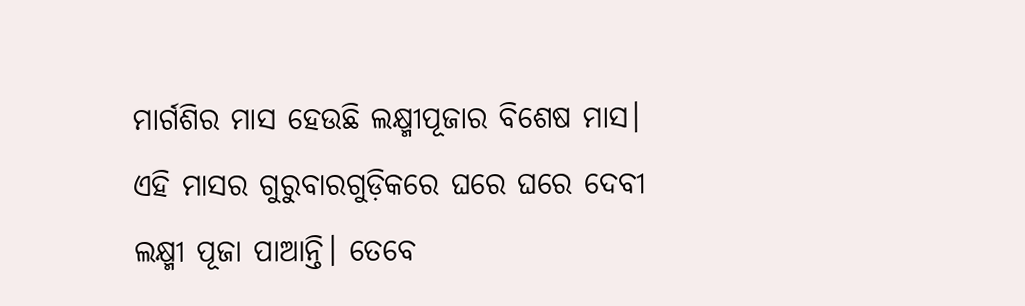ମାର୍ଗଶିର ମାସ ହେଉଛି ଲକ୍ଷ୍ମୀପୂଜାର ବିଶେଷ ମାସ। ଏହି ମାସର ଗୁରୁବାରଗୁଡ଼ିକରେ ଘରେ ଘରେ ଦେବୀ ଲକ୍ଷ୍ମୀ ପୂଜା ପାଆନ୍ତି। ତେବେ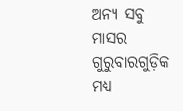ଅନ୍ୟ ସବୁ ମାସର ଗୁରୁବାରଗୁଡ଼ିକ ମଧ୍ୟ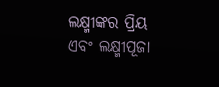ଲକ୍ଷ୍ମୀଙ୍କର ପ୍ରିୟ ଏବଂ ଲକ୍ଷ୍ମୀପୂଜା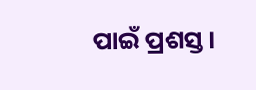ପାଇଁ ପ୍ରଶସ୍ତ।